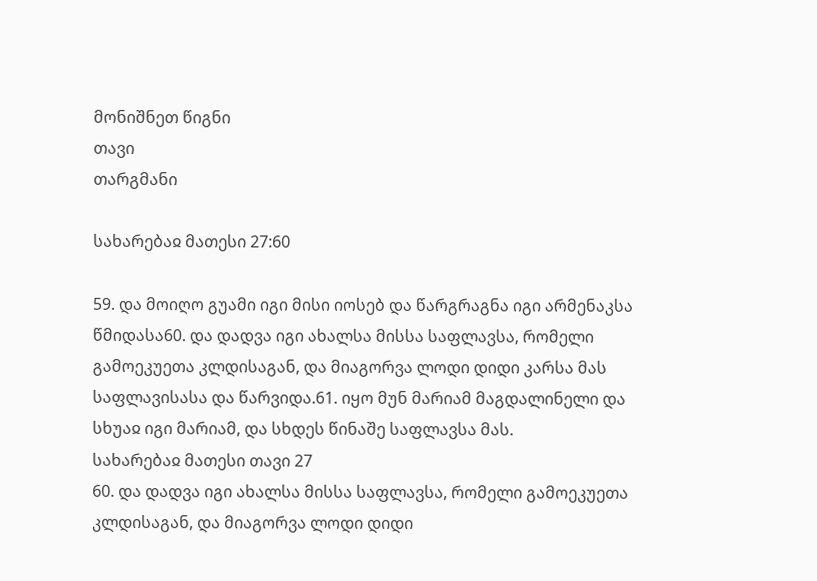მონიშნეთ წიგნი
თავი
თარგმანი

სახარებაჲ მათესი 27:60

59. და მოიღო გუამი იგი მისი იოსებ და წარგრაგნა იგი არმენაკსა წმიდასა60. და დადვა იგი ახალსა მისსა საფლავსა, რომელი გამოეკუეთა კლდისაგან, და მიაგორვა ლოდი დიდი კარსა მას საფლავისასა და წარვიდა.61. იყო მუნ მარიამ მაგდალინელი და სხუაჲ იგი მარიამ, და სხდეს წინაშე საფლავსა მას.
სახარებაჲ მათესი თავი 27
60. და დადვა იგი ახალსა მისსა საფლავსა, რომელი გამოეკუეთა კლდისაგან, და მიაგორვა ლოდი დიდი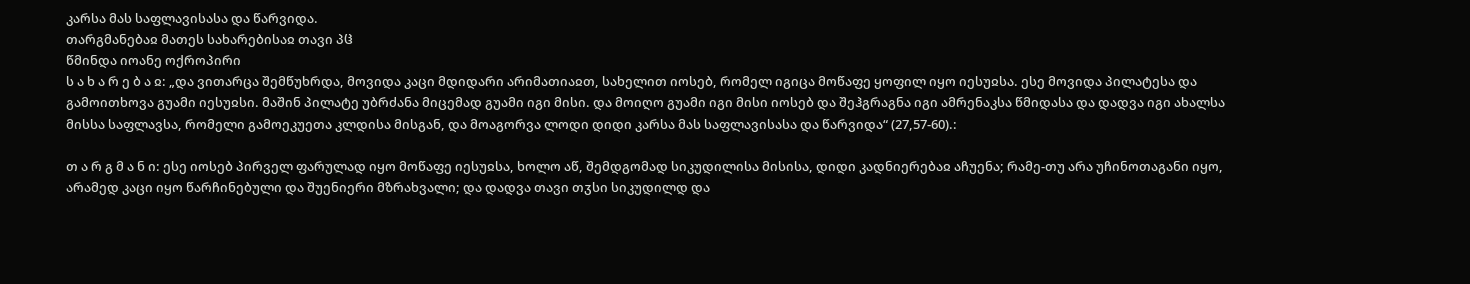კარსა მას საფლავისასა და წარვიდა.
თარგმანებაჲ მათეს სახარებისაჲ თავი პჱ
წმინდა იოანე ოქროპირი
ს ა ხ ა რ ე ბ ა ჲ: „და ვითარცა შემწუხრდა, მოვიდა კაცი მდიდარი არიმათიაჲთ, სახელით იოსებ, რომელ იგიცა მოწაფე ყოფილ იყო იესუჲსა. ესე მოვიდა პილატესა და გამოითხოვა გუამი იესუჲსი. მაშინ პილატე უბრძანა მიცემად გუამი იგი მისი. და მოიღო გუამი იგი მისი იოსებ და შეჰგრაგნა იგი ამრენაკსა წმიდასა და დადვა იგი ახალსა მისსა საფლავსა, რომელი გამოეკუეთა კლდისა მისგან, და მოაგორვა ლოდი დიდი კარსა მას საფლავისასა და წარვიდა“ (27,57-60).:

თ ა რ გ მ ა ნ ი: ესე იოსებ პირველ ფარულად იყო მოწაფე იესუჲსა, ხოლო აწ, შემდგომად სიკუდილისა მისისა, დიდი კადნიერებაჲ აჩუენა; რამე-თუ არა უჩინოთაგანი იყო, არამედ კაცი იყო წარჩინებული და შუენიერი მზრახვალი; და დადვა თავი თჳსი სიკუდილდ და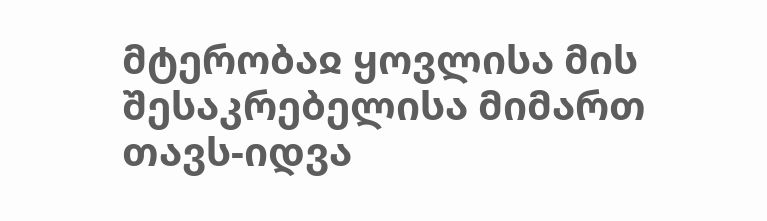მტერობაჲ ყოვლისა მის შესაკრებელისა მიმართ თავს-იდვა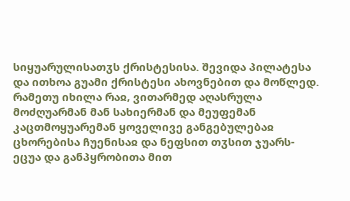სიყუარულისათჳს ქრისტესისა. შევიდა პილატესა და ითხოა გუამი ქრისტესი ახოვნებით და მოწლედ. რამეთუ იხილა რაჲ, ვითარმედ აღასრულა მოძღუარმან მან სახიერმან და მეუფემან კაცთმოყუარემან ყოველივე განგებულებაჲ ცხორებისა ჩუენისაჲ და ნეფსით თჳსით ჯუარს-ეცუა და განპყრობითა მით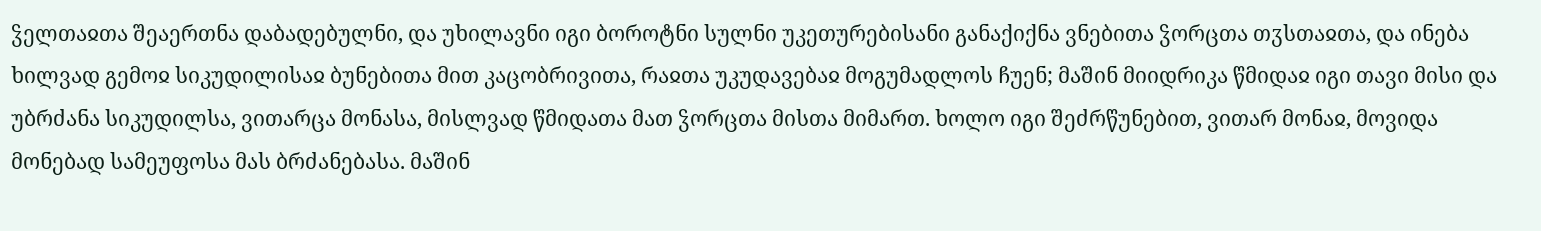ჴელთაჲთა შეაერთნა დაბადებულნი, და უხილავნი იგი ბოროტნი სულნი უკეთურებისანი განაქიქნა ვნებითა ჴორცთა თჳსთაჲთა, და ინება ხილვად გემოჲ სიკუდილისაჲ ბუნებითა მით კაცობრივითა, რაჲთა უკუდავებაჲ მოგუმადლოს ჩუენ; მაშინ მიიდრიკა წმიდაჲ იგი თავი მისი და უბრძანა სიკუდილსა, ვითარცა მონასა, მისლვად წმიდათა მათ ჴორცთა მისთა მიმართ. ხოლო იგი შეძრწუნებით, ვითარ მონაჲ, მოვიდა მონებად სამეუფოსა მას ბრძანებასა. მაშინ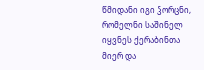წმიდანი იგი ჴორცნი, რომელნი საშინელ იყვნეს ქერაბინთა მიერ და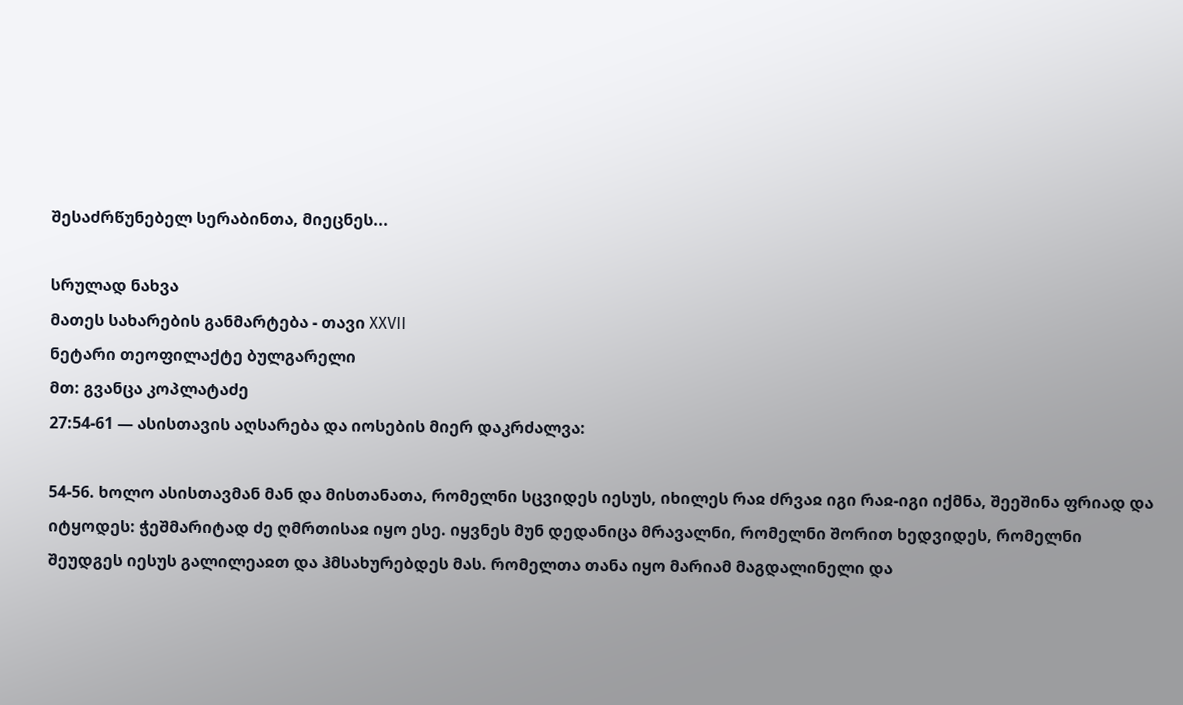შესაძრწუნებელ სერაბინთა, მიეცნეს...

სრულად ნახვა
მათეს სახარების განმარტება - თავი XXVII
ნეტარი თეოფილაქტე ბულგარელი
მთ: გვანცა კოპლატაძე
27:54-61 — ასისთავის აღსარება და იოსების მიერ დაკრძალვა:

54-56. ხოლო ასისთავმან მან და მისთანათა, რომელნი სცვიდეს იესუს, იხილეს რაჲ ძრვაჲ იგი რაჲ-იგი იქმნა, შეეშინა ფრიად და იტყოდეს: ჭეშმარიტად ძე ღმრთისაჲ იყო ესე. იყვნეს მუნ დედანიცა მრავალნი, რომელნი შორით ხედვიდეს, რომელნი შეუდგეს იესუს გალილეაჲთ და ჰმსახურებდეს მას. რომელთა თანა იყო მარიამ მაგდალინელი და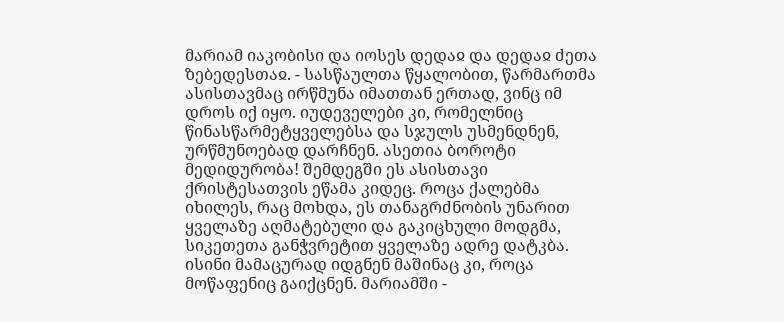მარიამ იაკობისი და იოსეს დედაჲ და დედაჲ ძეთა ზებედესთაჲ. - სასწაულთა წყალობით, წარმართმა ასისთავმაც ირწმუნა იმათთან ერთად, ვინც იმ დროს იქ იყო. იუდეველები კი, რომელნიც წინასწარმეტყველებსა და სჯულს უსმენდნენ, ურწმუნოებად დარჩნენ. ასეთია ბოროტი მედიდურობა! შემდეგში ეს ასისთავი ქრისტესათვის ეწამა კიდეც. როცა ქალებმა იხილეს, რაც მოხდა, ეს თანაგრძნობის უნარით ყველაზე აღმატებული და გაკიცხული მოდგმა, სიკეთეთა განჭვრეტით ყველაზე ადრე დატკბა. ისინი მამაცურად იდგნენ მაშინაც კი, როცა მოწაფენიც გაიქცნენ. მარიამში -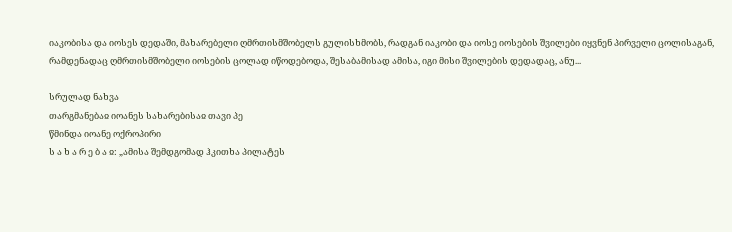იაკობისა და იოსეს დედაში, მახარებელი ღმრთისმშობელს გულისხმობს, რადგან იაკობი და იოსე იოსების შვილები იყვნენ პირველი ცოლისაგან, რამდენადაც ღმრთისმშობელი იოსების ცოლად იწოდებოდა, შესაბამისად ამისა, იგი მისი შვილების დედადაც, ანუ...

სრულად ნახვა
თარგმანებაჲ იოანეს სახარებისაჲ თავი პე
წმინდა იოანე ოქროპირი
ს ა ხ ა რ ე ბ ა ჲ: „ამისა შემდგომად ჰკითხა პილატეს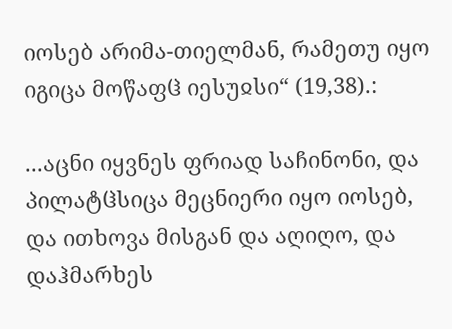იოსებ არიმა-თიელმან, რამეთუ იყო იგიცა მოწაფჱ იესუჲსი“ (19,38).:

...აცნი იყვნეს ფრიად საჩინონი, და პილატჱსიცა მეცნიერი იყო იოსებ, და ითხოვა მისგან და აღიღო, და დაჰმარხეს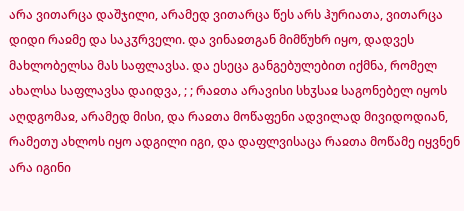არა ვითარცა დაშჯილი, არამედ ვითარცა წეს არს ჰურიათა, ვითარცა დიდი რაჲმე და საკჳრველი. და ვინაჲთგან მიმწუხრ იყო, დადვეს მახლობელსა მას საფლავსა. და ესეცა განგებულებით იქმნა, რომელ ახალსა საფლავსა დაიდვა, ; ; რაჲთა არავისი სხჳსაჲ საგონებელ იყოს აღდგომაჲ, არამედ მისი, და რაჲთა მოწაფენი ადვილად მივიდოდიან, რამეთუ ახლოს იყო ადგილი იგი, და დაფლვისაცა რაჲთა მოწამე იყვნენ არა იგინი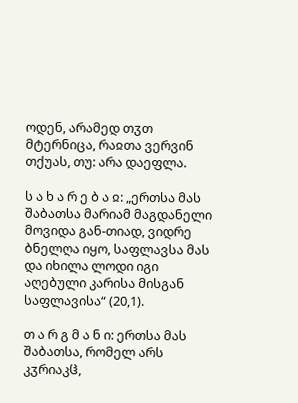ოდენ, არამედ თჳთ მტერნიცა, რაჲთა ვერვინ თქუას, თუ: არა დაეფლა.

ს ა ხ ა რ ე ბ ა ჲ: „ერთსა მას შაბათსა მარიამ მაგდანელი მოვიდა გან-თიად, ვიდრე ბნელღა იყო, საფლავსა მას და იხილა ლოდი იგი აღებული კარისა მისგან საფლავისა“ (20,1).

თ ა რ გ მ ა ნ ი: ერთსა მას შაბათსა, რომელ არს კჳრიაკჱ,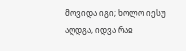მოვიდა იგი; ხოლო იესუ აღდგა, იდვა რაჲ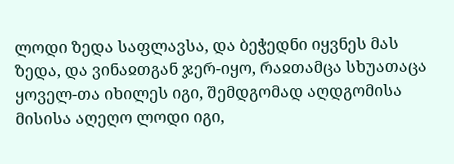ლოდი ზედა საფლავსა, და ბეჭედნი იყვნეს მას ზედა, და ვინაჲთგან ჯერ-იყო, რაჲთამცა სხუათაცა ყოველ-თა იხილეს იგი, შემდგომად აღდგომისა მისისა აღეღო ლოდი იგი,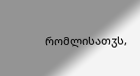რომლისათჳს,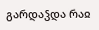გარდაჴდა რაჲ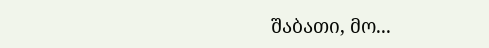შაბათი, მო...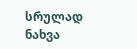სრულად ნახვა